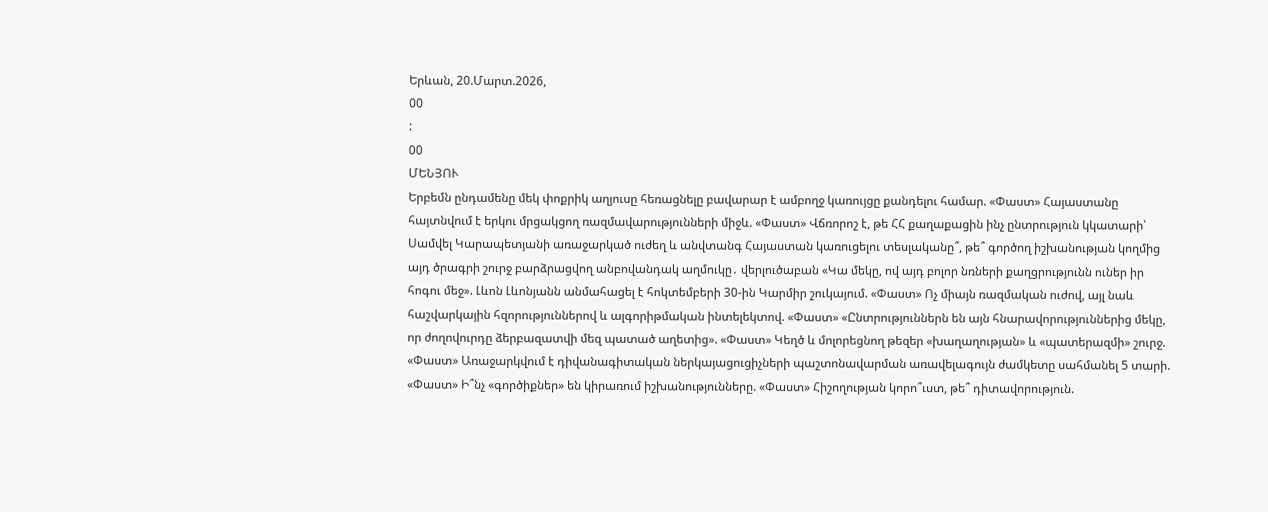Երևան, 20.Մարտ.2026,
00
:
00
ՄԵՆՅՈՒ
Երբեմն ընդամենը մեկ փոքրիկ աղյուսը հեռացնելը բավարար է ամբողջ կառույցը քանդելու համար. «Փաստ» Հայաստանը հայտնվում է երկու մրցակցող ռազմավարությունների միջև. «Փաստ» Վճռորոշ է, թե ՀՀ քաղաքացին ինչ ընտրություն կկատարի՝ Սամվել Կարապետյանի առաջարկած ուժեղ և անվտանգ Հայաստան կառուցելու տեսլականը՞, թե՞ գործող իշխանության կողմից այդ ծրագրի շուրջ բարձրացվող անբովանդակ աղմուկը․ վերլուծաբան «Կա մեկը, ով այդ բոլոր նռների քաղցրությունն ուներ իր հոգու մեջ». Լևոն Լևոնյանն անմահացել է հոկտեմբերի 30-ին Կարմիր շուկայում. «Փաստ» Ոչ միայն ռազմական ուժով, այլ նաև հաշվարկային հզորություններով և ալգորիթմական ինտելեկտով. «Փաստ» «Ընտրություններն են այն հնարավորություններից մեկը, որ ժողովուրդը ձերբազատվի մեզ պատած աղետից». «Փաստ» Կեղծ և մոլորեցնող թեզեր «խաղաղության» և «պատերազմի» շուրջ. «Փաստ» Առաջարկվում է դիվանագիտական ներկայացուցիչների պաշտոնավարման առավելագույն ժամկետը սահմանել 5 տարի. «Փաստ» Ի՞նչ «գործիքներ» են կիրառում իշխանությունները. «Փաստ» Հիշողության կորո՞ւստ, թե՞ դիտավորություն.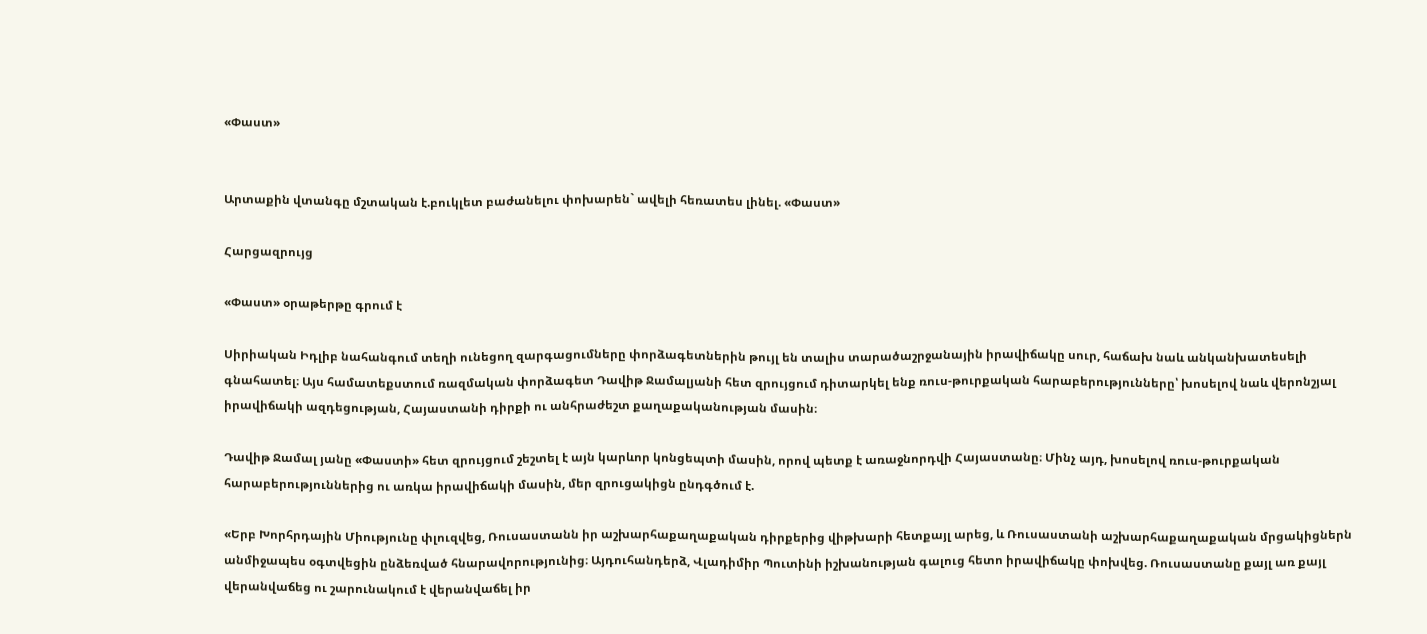«Փաստ»


Արտաքին վտանգը մշտական է.բուկլետ բաժանելու փոխարեն` ավելի հեռատես լինել. «Փաստ»

Հարցազրույց

«Փաստ» օրաթերթը գրում է

Սիրիական Իդլիբ նահանգում տեղի ունեցող զարգացումները փորձագետներին թույլ են տալիս տարածաշրջանային իրավիճակը սուր, հաճախ նաև անկանխատեսելի գնահատել։ Այս համատեքստում ռազմական փորձագետ Դավիթ Ջամալյանի հետ զրույցում դիտարկել ենք ռուս-թուրքական հարաբերությունները՝ խոսելով նաև վերոնշյալ իրավիճակի ազդեցության, Հայաստանի դիրքի ու անհրաժեշտ քաղաքականության մասին։

Դավիթ Ջամալ յանը «Փաստի» հետ զրույցում շեշտել է այն կարևոր կոնցեպտի մասին, որով պետք է առաջնորդվի Հայաստանը։ Մինչ այդ, խոսելով ռուս-թուրքական հարաբերություններից ու առկա իրավիճակի մասին, մեր զրուցակիցն ընդգծում է.

«Երբ Խորհրդային Միությունը փլուզվեց, Ռուսաստանն իր աշխարհաքաղաքական դիրքերից վիթխարի հետքայլ արեց, և Ռուսաստանի աշխարհաքաղաքական մրցակիցներն անմիջապես օգտվեցին ընձեռված հնարավորությունից։ Այդուհանդերձ, Վլադիմիր Պուտինի իշխանության գալուց հետո իրավիճակը փոխվեց. Ռուսաստանը քայլ առ քայլ վերանվաճեց ու շարունակում է վերանվաճել իր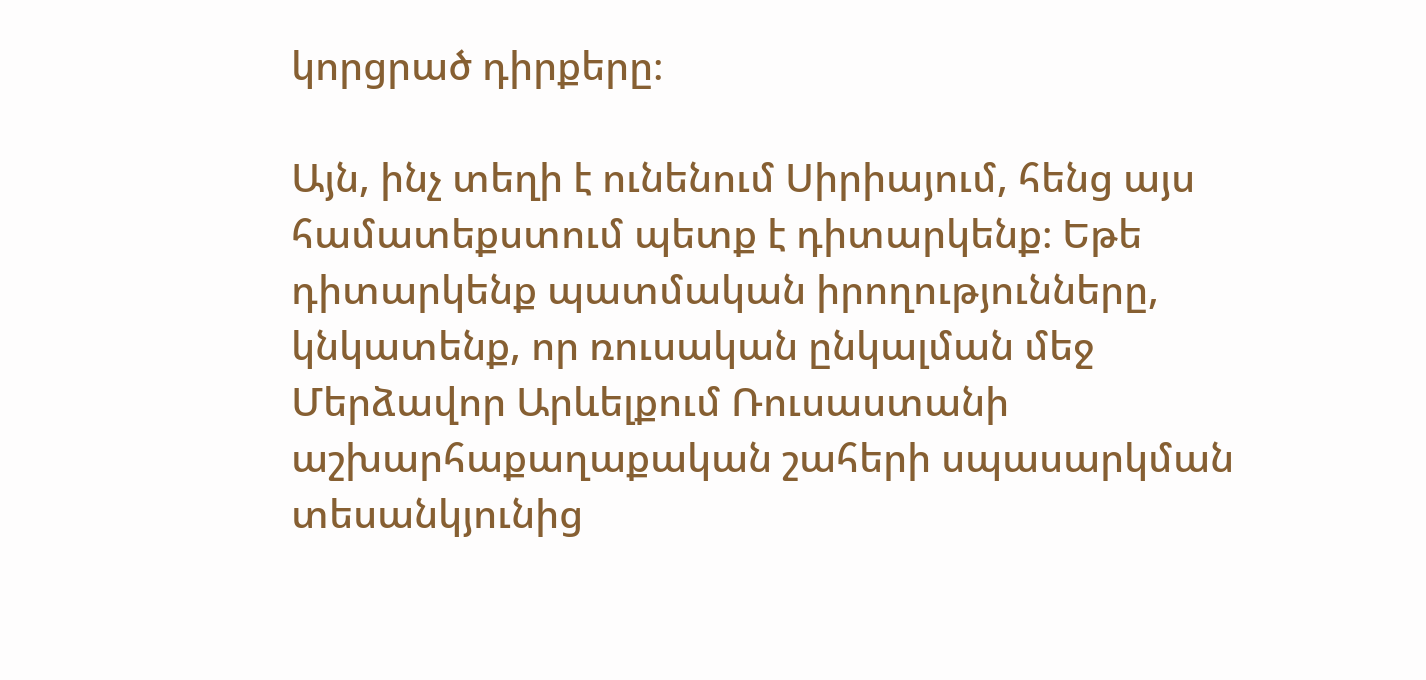կորցրած դիրքերը։

Այն, ինչ տեղի է ունենում Սիրիայում, հենց այս համատեքստում պետք է դիտարկենք։ Եթե դիտարկենք պատմական իրողությունները, կնկատենք, որ ռուսական ընկալման մեջ Մերձավոր Արևելքում Ռուսաստանի աշխարհաքաղաքական շահերի սպասարկման տեսանկյունից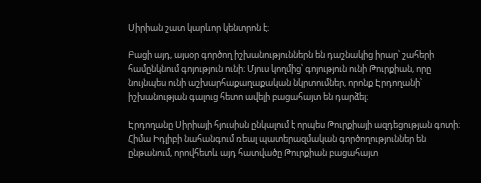Սիրիան շատ կարևոր կենտրոն է։

Բացի այդ, այսօր գործող իշխանություններն են դաշնակից իրար՝ շահերի համընկնում գոյություն ունի։ Մյուս կողմից՝ գոյություն ունի Թուրքիան, որը նույնպես ունի աշխարհաքաղաքական նկրտումներ, որոնք Էրդողանի՝ իշխանության գալուց հետո ավելի բացահայտ են դարձել։

Էրդողանը Սիրիայի հյուսիսն ընկալում է որպես Թուրքիայի ազդեցության գոտի։ Հիմա Իդլիբի նահանգում ռեալ պատերազմական գործողություններ են ընթանում, որովհետև այդ հատվածը Թուրքիան բացահայտ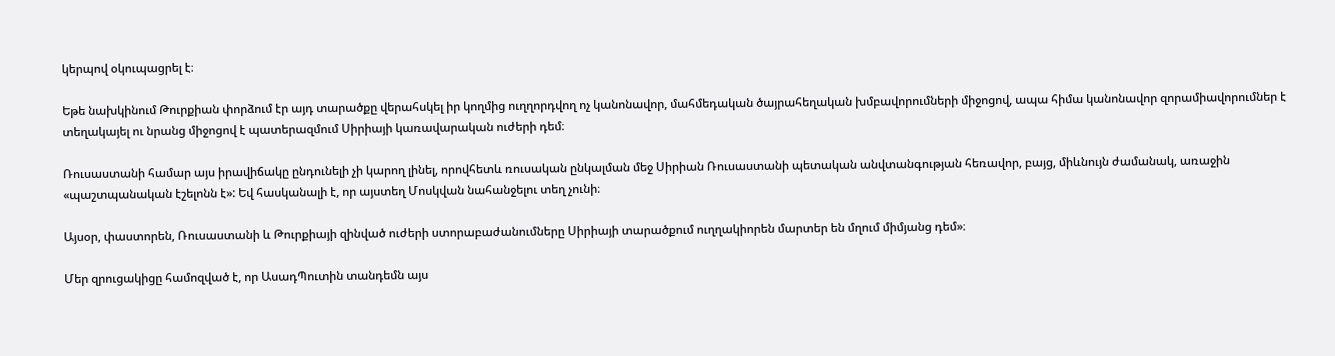կերպով օկուպացրել է։

Եթե նախկինում Թուրքիան փորձում էր այդ տարածքը վերահսկել իր կողմից ուղղորդվող ոչ կանոնավոր, մահմեդական ծայրահեղական խմբավորումների միջոցով, ապա հիմա կանոնավոր զորամիավորումներ է տեղակայել ու նրանց միջոցով է պատերազմում Սիրիայի կառավարական ուժերի դեմ։

Ռուսաստանի համար այս իրավիճակը ընդունելի չի կարող լինել, որովհետև ռուսական ընկալման մեջ Սիրիան Ռուսաստանի պետական անվտանգության հեռավոր, բայց, միևնույն ժամանակ, առաջին «պաշտպանական էշելոնն է»: Եվ հասկանալի է, որ այստեղ Մոսկվան նահանջելու տեղ չունի։

Այսօր, փաստորեն, Ռուսաստանի և Թուրքիայի զինված ուժերի ստորաբաժանումները Սիրիայի տարածքում ուղղակիորեն մարտեր են մղում միմյանց դեմ»։

Մեր զրուցակիցը համոզված է, որ ԱսադՊուտին տանդեմն այս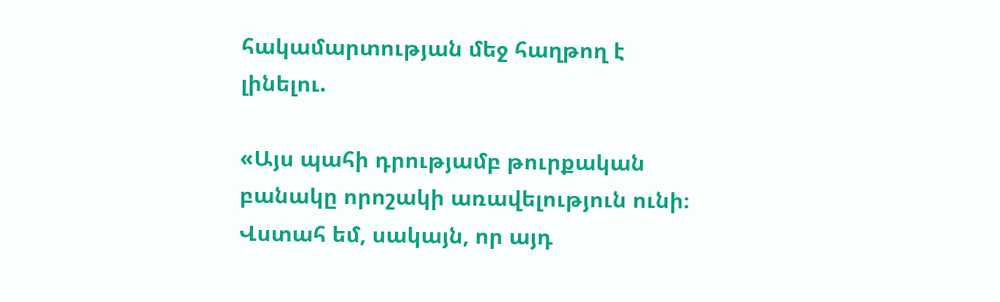հակամարտության մեջ հաղթող է լինելու.

«Այս պահի դրությամբ թուրքական բանակը որոշակի առավելություն ունի։ Վստահ եմ, սակայն, որ այդ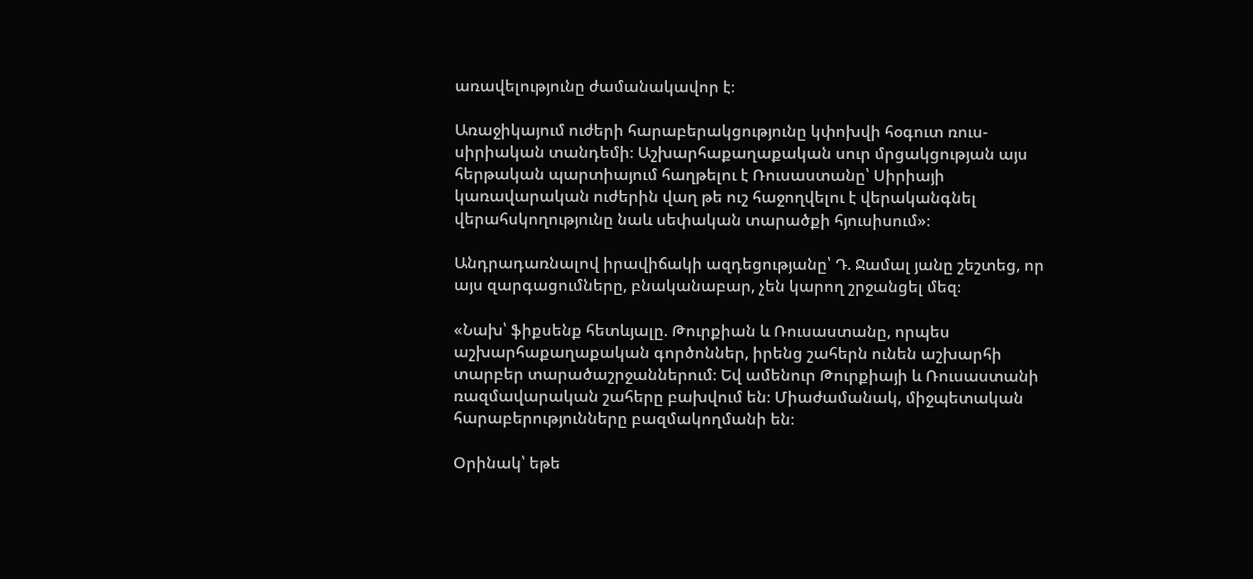առավելությունը ժամանակավոր է։

Առաջիկայում ուժերի հարաբերակցությունը կփոխվի հօգուտ ռուս-սիրիական տանդեմի։ Աշխարհաքաղաքական սուր մրցակցության այս հերթական պարտիայում հաղթելու է Ռուսաստանը՝ Սիրիայի կառավարական ուժերին վաղ թե ուշ հաջողվելու է վերականգնել վերահսկողությունը նաև սեփական տարածքի հյուսիսում»։

Անդրադառնալով իրավիճակի ազդեցությանը՝ Դ. Ջամալ յանը շեշտեց, որ այս զարգացումները, բնականաբար, չեն կարող շրջանցել մեզ։

«Նախ՝ ֆիքսենք հետևյալը. Թուրքիան և Ռուսաստանը, որպես աշխարհաքաղաքական գործոններ, իրենց շահերն ունեն աշխարհի տարբեր տարածաշրջաններում։ Եվ ամենուր Թուրքիայի և Ռուսաստանի ռազմավարական շահերը բախվում են։ Միաժամանակ, միջպետական հարաբերությունները բազմակողմանի են։

Օրինակ՝ եթե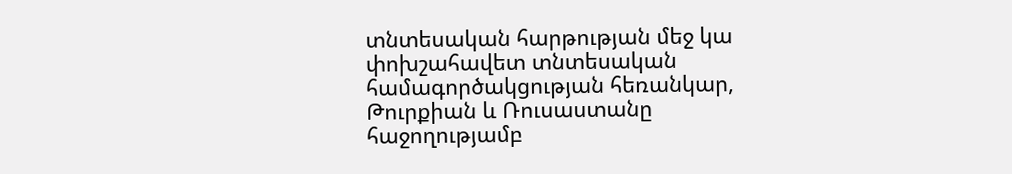տնտեսական հարթության մեջ կա փոխշահավետ տնտեսական համագործակցության հեռանկար, Թուրքիան և Ռուսաստանը հաջողությամբ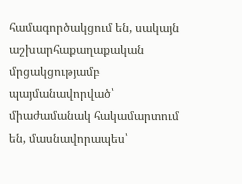համագործակցում են, սակայն աշխարհաքաղաքական մրցակցությամբ պայմանավորված՝ միաժամանակ հակամարտում են, մասնավորապես՝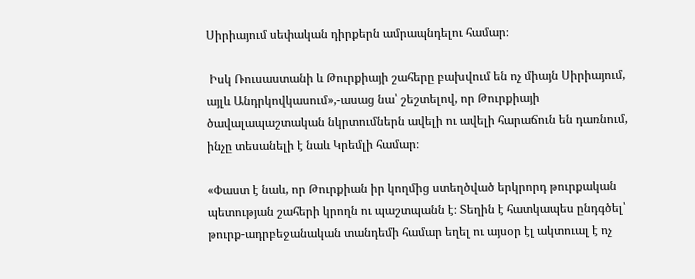Սիրիայում սեփական դիրքերն ամրապնդելու համար։

 Իսկ Ռուսաստանի և Թուրքիայի շահերը բախվում են ոչ միայն Սիրիայում, այլև Անդրկովկասում»,-ասաց նա՝ շեշտելով, որ Թուրքիայի ծավալապաշտական նկրտումներն ավելի ու ավելի հարաճուն են դառնում, ինչը տեսանելի է նաև Կրեմլի համար։

«Փաստ է նաև, որ Թուրքիան իր կողմից ստեղծված երկրորդ թուրքական պետության շահերի կրողն ու պաշտպանն է։ Տեղին է հատկապես ընդգծել՝ թուրք-ադրբեջանական տանդեմի համար եղել ու այսօր էլ ակտուալ է ոչ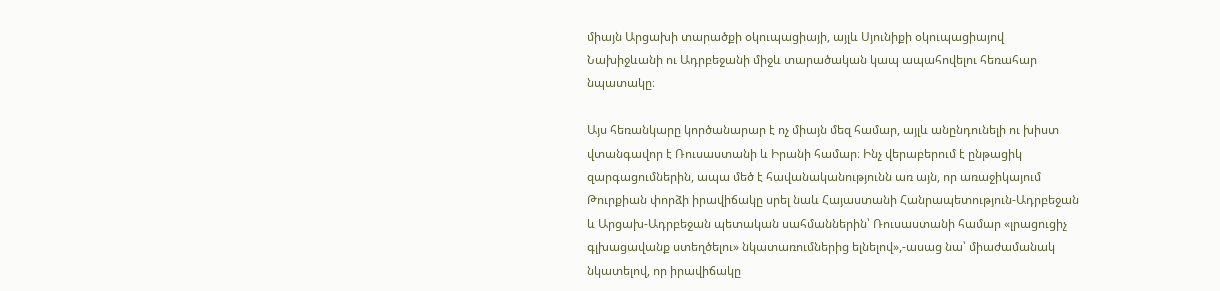միայն Արցախի տարածքի օկուպացիայի, այլև Սյունիքի օկուպացիայով Նախիջևանի ու Ադրբեջանի միջև տարածական կապ ապահովելու հեռահար նպատակը։

Այս հեռանկարը կործանարար է ոչ միայն մեզ համար, այլև անընդունելի ու խիստ վտանգավոր է Ռուսաստանի և Իրանի համար։ Ինչ վերաբերում է ընթացիկ զարգացումներին, ապա մեծ է հավանականությունն առ այն, որ առաջիկայում Թուրքիան փորձի իրավիճակը սրել նաև Հայաստանի Հանրապետություն-Ադրբեջան և Արցախ-Ադրբեջան պետական սահմաններին՝ Ռուսաստանի համար «լրացուցիչ գլխացավանք ստեղծելու» նկատառումներից ելնելով»,-ասաց նա՝ միաժամանակ նկատելով, որ իրավիճակը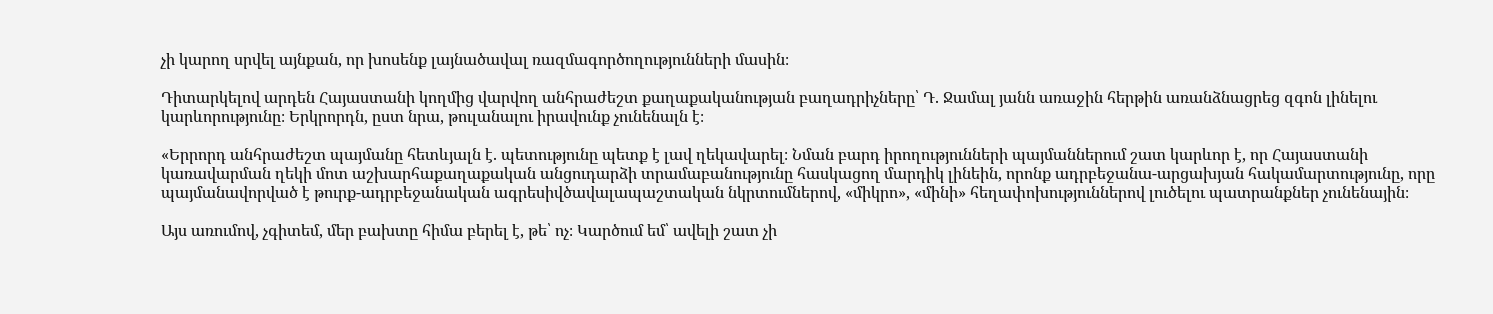չի կարող սրվել այնքան, որ խոսենք լայնածավալ ռազմագործողությունների մասին։

Դիտարկելով արդեն Հայաստանի կողմից վարվող անհրաժեշտ քաղաքականության բաղադրիչները՝ Դ. Ջամալ յանն առաջին հերթին առանձնացրեց զգոն լինելու կարևորությունը։ Երկրորդն, ըստ նրա, թուլանալու իրավունք չունենալն է։

«Երրորդ անհրաժեշտ պայմանը հետևյալն է. պետությունը պետք է լավ ղեկավարել։ Նման բարդ իրողությունների պայմաններում շատ կարևոր է, որ Հայաստանի կառավարման ղեկի մոտ աշխարհաքաղաքական անցուդարձի տրամաբանությունը հասկացող մարդիկ լինեին, որոնք ադրբեջանա-արցախյան հակամարտությունը, որը պայմանավորված է թուրք-ադրբեջանական ագրեսիվծավալապաշտական նկրտումներով, «միկրո», «մինի» հեղափոխություններով լուծելու պատրանքներ չունենային։

Այս առումով, չգիտեմ, մեր բախտը հիմա բերել է, թե՝ ոչ։ Կարծում եմ՝ ավելի շատ չի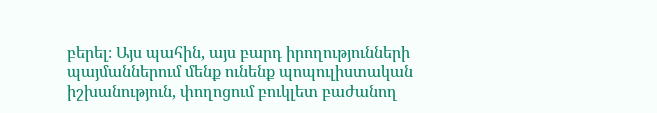բերել։ Այս պահին, այս բարդ իրողությունների պայմաններում մենք ունենք պոպուլիստական իշխանություն, փողոցում բուկլետ բաժանող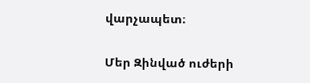վարչապետ։

Մեր Զինված ուժերի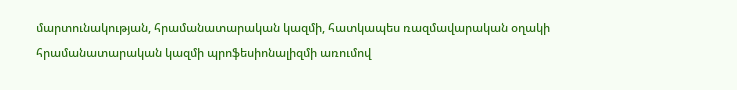մարտունակության, հրամանատարական կազմի, հատկապես ռազմավարական օղակի հրամանատարական կազմի պրոֆեսիոնալիզմի առումով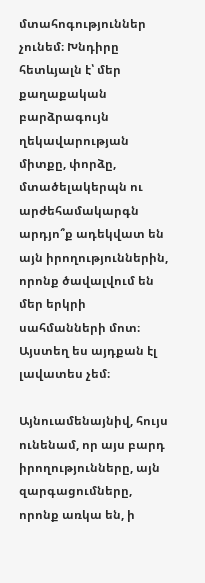մտահոգություններ չունեմ։ Խնդիրը հետևյալն է՝ մեր քաղաքական բարձրագույն ղեկավարության միտքը, փորձը, մտածելակերպն ու արժեհամակարգն արդյո՞ք ադեկվատ են այն իրողություններին, որոնք ծավալվում են մեր երկրի սահմանների մոտ։ Այստեղ ես այդքան էլ լավատես չեմ։

Այնուամենայնիվ, հույս ունենամ, որ այս բարդ իրողությունները, այն զարգացումները, որոնք առկա են, ի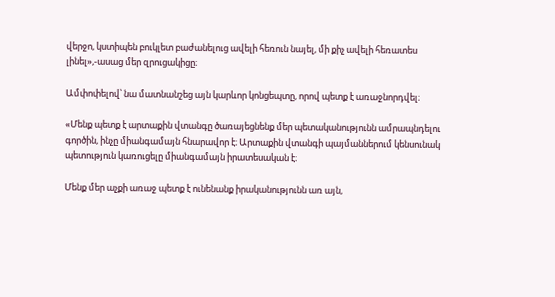վերջո, կստիպեն բուկլետ բաժանելուց ավելի հեռուն նայել, մի քիչ ավելի հեռատես լինել»,-ասաց մեր զրուցակիցը։

Ամփոփելով՝ նա մատնանշեց այն կարևոր կոնցեպտը, որով պետք է առաջնորդվել։

«Մենք պետք է արտաքին վտանգը ծառայեցնենք մեր պետականությունն ամրապնդելու գործին, ինչը միանգամայն հնարավոր է։ Արտաքին վտանգի պայմաններում կենսունակ պետություն կառուցելը միանգամայն իրատեսական է։

Մենք մեր աչքի առաջ պետք է ունենանք իրականությունն առ այն,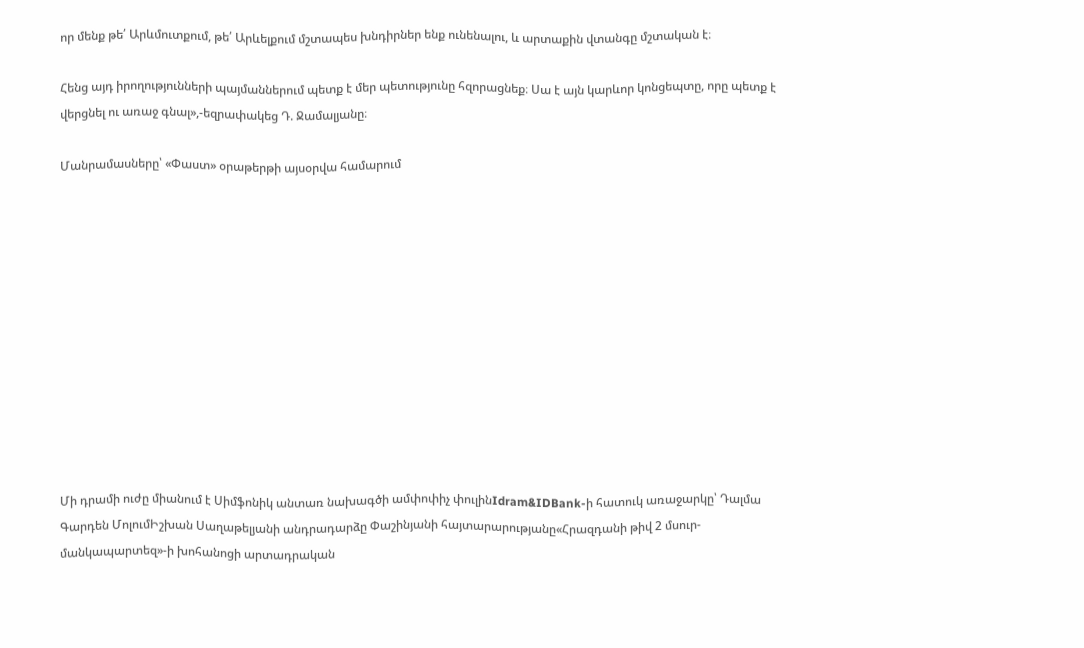որ մենք թե՛ Արևմուտքում, թե՛ Արևելքում մշտապես խնդիրներ ենք ունենալու, և արտաքին վտանգը մշտական է։

Հենց այդ իրողությունների պայմաններում պետք է մեր պետությունը հզորացնեք։ Սա է այն կարևոր կոնցեպտը, որը պետք է վերցնել ու առաջ գնալ»,-եզրափակեց Դ. Ջամալյանը։

Մանրամասները՝ «Փաստ» օրաթերթի այսօրվա համարում












Մի դրամի ուժը միանում է Սիմֆոնիկ անտառ նախագծի ամփոփիչ փուլինIdram&IDBank-ի հատուկ առաջարկը՝ Դալմա Գարդեն ՄոլումԻշխան Սաղաթելյանի անդրադարձը Փաշինյանի հայտարարությանը«Հրազդանի թիվ 2 մսուր-մանկապարտեզ»-ի խոհանոցի արտադրական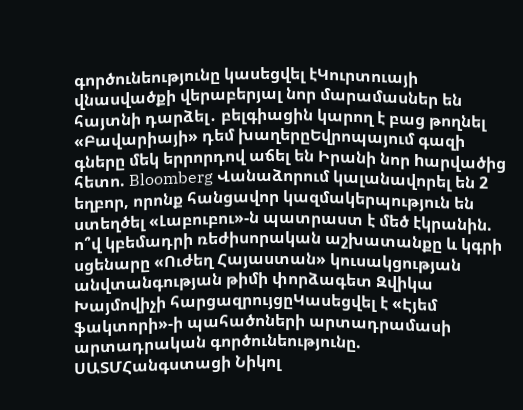գործունեությունը կասեցվել էԿուրտուայի վնասվածքի վերաբերյալ նոր մարամասներ են հայտնի դարձել․ բելգիացին կարող է բաց թողնել «Բավարիայի» դեմ խաղերըԵվրոպայում գազի գները մեկ երրորդով աճել են Իրանի նոր hարվածից հետո. Bloomberg Վանաձորում կալանավորել են 2 եղբոր, որոնք հանցավոր կազմակերպություն են ստեղծել «Լաբուբու»-ն պատրաստ է մեծ էկրանին. ո՞վ կբեմադրի ռեժիսորական աշխատանքը և կգրի սցենարը «Ուժեղ Հայաստան» կուսակցության անվտանգության թիմի փորձագետ Զվիկա Խայմովիչի հարցազրույցըԿասեցվել է «Էյեմ ֆակտորի»-ի պահածոների արտադրամասի արտադրական գործունեությունը. ՍԱՏՄՀանգստացի Նիկոլ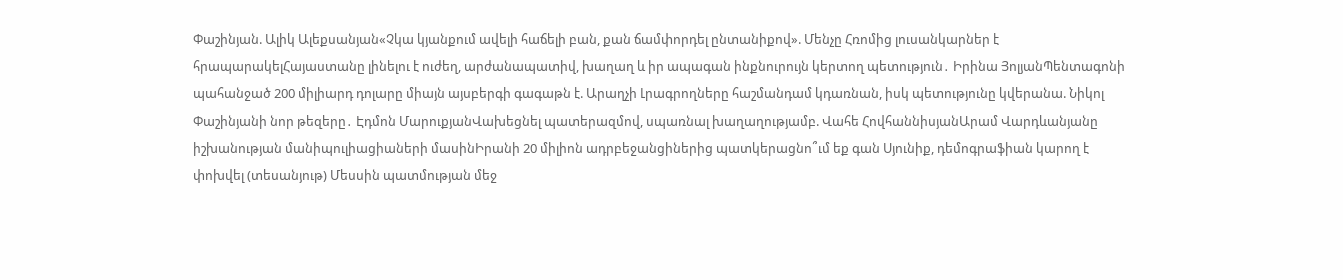Փաշինյան. Ալիկ Ալեքսանյան«Չկա կյանքում ավելի հաճելի բան, քան ճամփորդել ընտանիքով». Մենչը Հռոմից լուսանկարներ է հրապարակելՀայաստանը լինելու է ուժեղ, արժանապատիվ, խաղաղ և իր ապագան ինքնուրույն կերտող պետություն․ Իրինա ՅոլյանՊենտագոնի պահանջած 200 միլիարդ դոլարը միայն այսբերգի գագաթն է. Արաղչի Լրագրողները հաշմանդամ կդառնան, իսկ պետությունը կվերանա. Նիկոլ Փաշինյանի նոր թեզերը․ Էդմոն ՄարուքյանՎախեցնել պատերազմով, սպառնալ խաղաղությամբ. Վահե ՀովհաննիսյանԱրամ Վարդևանյանը իշխանության մանիպուլիացիաների մասինԻրանի 20 միլիոն ադրբեջանցիներից պատկերացնո՞ւմ եք գան Սյունիք, դեմոգրաֆիան կարող է փոխվել (տեսանյութ) Մեսսին պատմության մեջ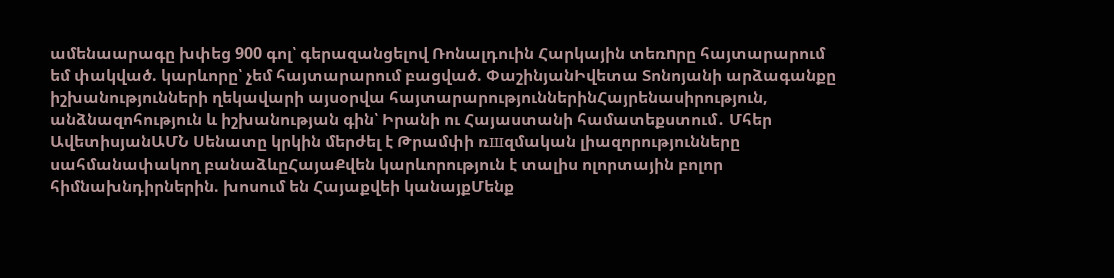ամենաարագը խփեց 900 գոլ՝ գերազանցելով Ռոնալդուին Հարկային տեռnրը հայտարարում եմ փակված. կարևորը՝ չեմ հայտարարում բացված. ՓաշինյանԻվետա Տոնոյանի արձագանքը իշխանությունների ղեկավարի այսօրվա հայտարարություններինՀայրենասիրություն, անձնազոհություն և իշխանության գին՝ Իրանի ու Հայաստանի համատեքստում․ Մհեր ԱվետիսյանԱՄՆ Սենատը կրկին մերժել է Թրամփի ռшզմական լիազորությունները սահմանափակող բանաձևըՀայաՔվեն կարևորություն է տալիս ոլորտային բոլոր հիմնախնդիրներին. խոսում են Հայաքվեի կանայքՄենք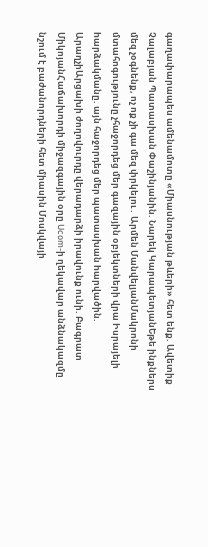գաղափարապես ամենամոտը «Միասնության թևերի» հետ ենք. Ավետիք Չալաբյան Պատասխան Փաշինյանին. Նարեկ ԿարապետյանԵթե ինքներս մեզ չօգնենք, ոչ ոք չի գա մեզ փրկելու․ Արմեն ՄանվելյանՄակրոնի մտահոգությունը չհաջորդեց մեր գազային օբյեկտների վրա Իսրայելի hարձակմանը. այն հաջորդեց մեր պատասխան hարվածին. ԱրաղչիԱրցախի ժողովուրդը վերադարձի իրավունք ունի. Բագրատ ՄիկոյանՀաճախորդի միջազգային օրը Ucom-ի ղեկավար անձնակազմը նշում է բաժանորդների հետ միասին Մոսկվայի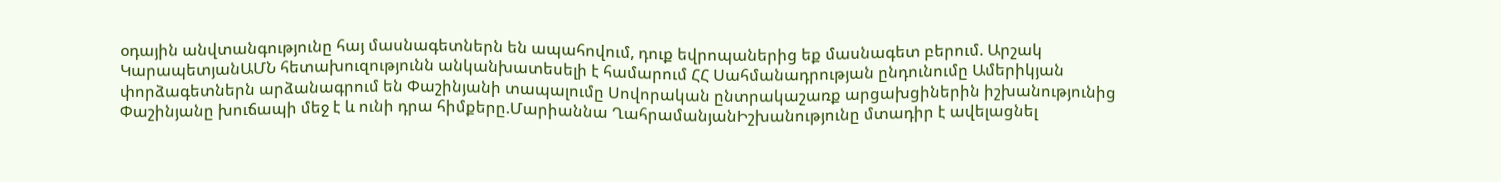օդային անվտանգությունը հայ մասնագետներն են ապահովում, դուք եվրոպաներից եք մասնագետ բերում. Արշակ ԿարապետյանԱՄՆ հետախուզությունն անկանխատեսելի է համարում ՀՀ Սահմանադրության ընդունումը Ամերիկյան փորձագետներն արձանագրում են Փաշինյանի տապալումը Սովորական ընտրակաշառք արցախցիներին իշխանությունից Փաշինյանը խուճապի մեջ է և ունի դրա հիմքերը.Մարիաննա ՂահրամանյանԻշխանությունը մտադիր է ավելացնել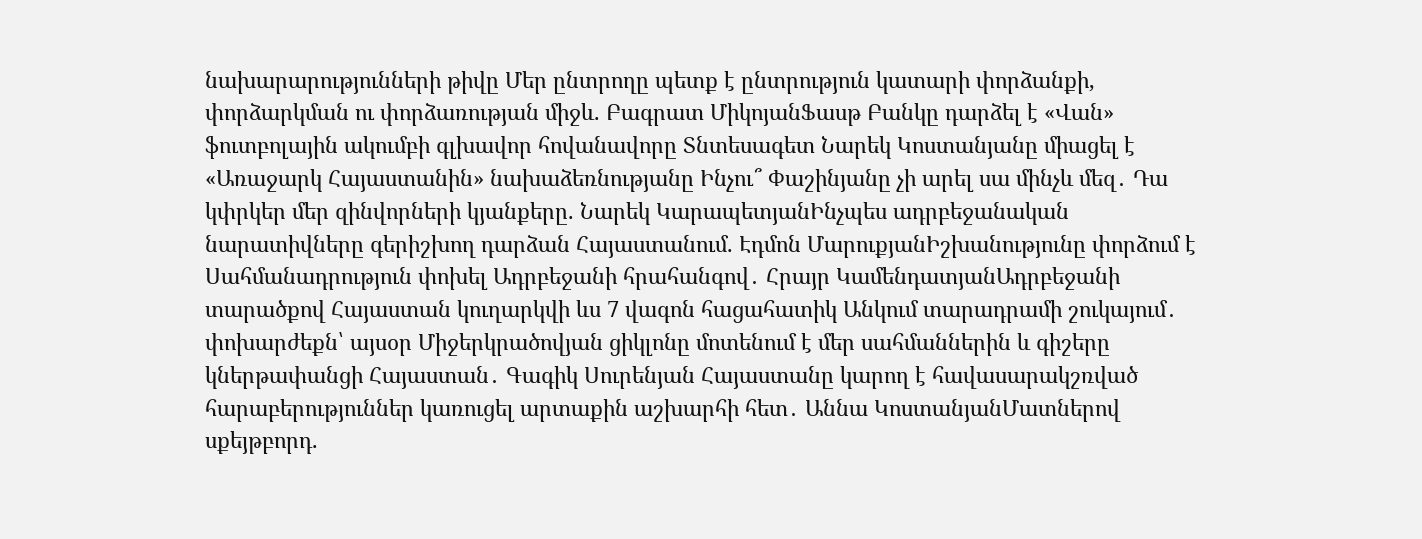նախարարությունների թիվը Մեր ընտրողը պետք է ընտրություն կատարի փորձանքի, փորձարկման ու փորձառության միջև. Բագրատ ՄիկոյանՖասթ Բանկը դարձել է «Վան» ֆուտբոլային ակումբի գլխավոր հովանավորը Տնտեսագետ Նարեկ Կոստանյանը միացել է «Առաջարկ Հայաստանին» նախաձեռնությանը Ինչու՞ Փաշինյանը չի արել սա մինչև մեզ․ Դա կփրկեր մեր զինվորների կյանքերը. Նարեկ ԿարապետյանԻնչպես ադրբեջանական նարատիվները գերիշխող դարձան Հայաստանում. Էդմոն ՄարուքյանԻշխանությունը փորձում է Սահմանադրություն փոխել Ադրբեջանի հրահանգով․ Հրայր ԿամենդատյանԱդրբեջանի տարածքով Հայաստան կուղարկվի ևս 7 վագոն հացահատիկ Անկում տարադրամի շուկայում․ փոխարժեքն՝ այսօր Միջերկրածովյան ցիկլոնը մոտենում է մեր սահմաններին և գիշերը կներթափանցի Հայաստան․ Գագիկ Սուրենյան Հայաստանը կարող է հավասարակշռված հարաբերություններ կառուցել արտաքին աշխարհի հետ․ Աննա ԿոստանյանՄատներով սքեյթբորդ.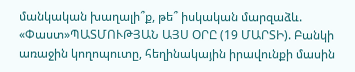մանկական խաղալի՞ք, թե՞ իսկական մարզաձև. «Փաստ»ՊԱՏՄՈՒԹՅԱՆ ԱՅՍ ՕՐԸ (19 ՄԱՐՏԻ). Բանկի առաջին կողոպուտը, հեղինակային իրավունքի մասին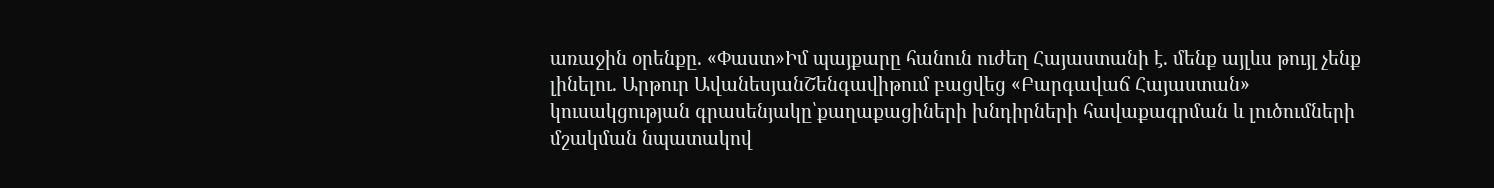առաջին օրենքը. «Փաստ»Իմ պայքարը հանուն ուժեղ Հայաստանի է. մենք այլևս թույլ չենք լինելու. Արթուր ԱվանեսյանՇենգավիթում բացվեց «Բարգավաճ Հայաստան» կուսակցության գրասենյակը՝քաղաքացիների խնդիրների հավաքագրման և լուծումների մշակման նպատակով